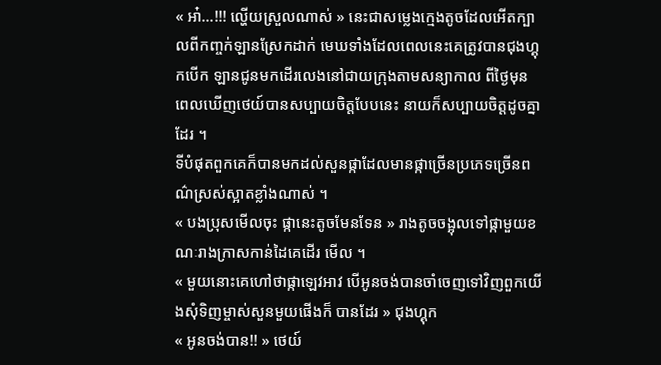« អា៎...!!! ល្ហើយស្រួលណាស់ » នេះជាសម្លេងក្មេងតូចដែលអើតក្បាលពីកញ្ចក់ឡានស្រែកដាក់ មេឃទាំងដែលពេលនេះគេត្រូវបានជុងហ្គុកបើក ឡានជូនមកដើរលេងនៅជាយក្រុងតាមសន្យាកាល ពីថ្ងៃមុន ពេលឃើញថេយ៍បានសប្បាយចិត្តបែបនេះ នាយក៏សប្បាយចិត្តដូចគ្នាដែរ ។
ទីបំផុតពួកគេក៏បានមកដល់សួនផ្កាដែលមានផ្កាច្រើនប្រភេទច្រើនពណ៌ស្រស់ស្អាតខ្លាំងណាស់ ។
« បងប្រុសមើលចុះ ផ្កានេះតូចមែនទែន » រាងតូចចង្អុលទៅផ្កាមួយខណៈរាងក្រាសកាន់ដៃគេដើរ មើល ។
« មួយនោះគេហៅថាផ្កាឡេវអាវ បើអូនចង់បានចាំចេញទៅវិញពួកយើងសុំទិញម្ចាស់សួនមួយផើងក៏ បានដែរ » ជុងហ្គុក
« អូនចង់បាន!! » ថេយ៍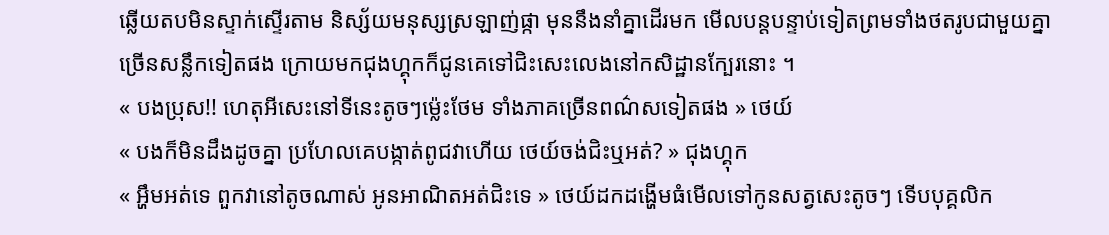ឆ្លើយតបមិនស្ទាក់ស្ទើរតាម និស្ស័យមនុស្សស្រឡាញ់ផ្កា មុននឹងនាំគ្នាដើរមក មើលបន្តបន្ទាប់ទៀតព្រមទាំងថតរូបជាមួយគ្នាច្រើនសន្លឹកទៀតផង ក្រោយមកជុងហ្គុកក៏ជូនគេទៅជិះសេះលេងនៅកសិដ្ឋានក្បែរនោះ ។
« បងប្រុស!! ហេតុអីសេះនៅទីនេះតូចៗម្ល៉េះថែម ទាំងភាគច្រើនពណ៌សទៀតផង » ថេយ៍
« បងក៏មិនដឹងដូចគ្នា ប្រហែលគេបង្កាត់ពូជវាហើយ ថេយ៍ចង់ជិះឬអត់? » ជុងហ្គុក
« អ្ហឹមអត់ទេ ពួកវានៅតូចណាស់ អូនអាណិតអត់ជិះទេ » ថេយ៍ដកដង្ហើមធំមើលទៅកូនសត្វសេះតូចៗ ទើបបុគ្គលិក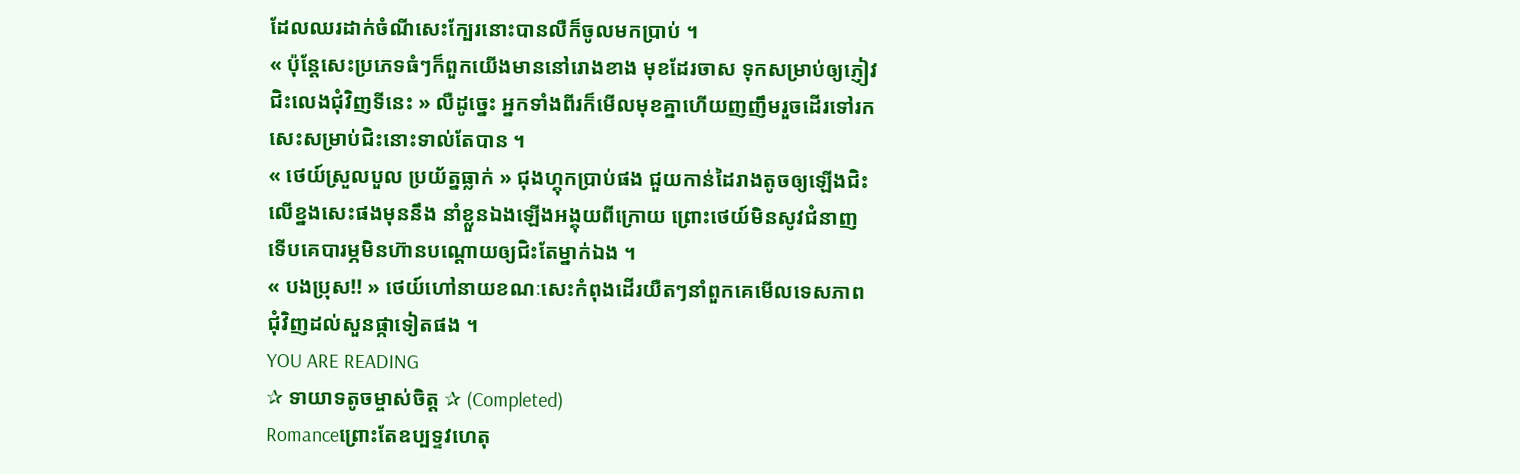ដែលឈរដាក់ចំណីសេះក្បែរនោះបានលឺក៏ចូលមកប្រាប់ ។
« ប៉ុន្តែសេះប្រភេទធំៗក៏ពួកយើងមាននៅរោងខាង មុខដែរចាស ទុកសម្រាប់ឲ្យភ្ញៀវជិះលេងជុំវិញទីនេះ » លឺដូច្នេះ អ្នកទាំងពីរក៏មើលមុខគ្នាហើយញញឹមរួចដើរទៅរកសេះសម្រាប់ជិះនោះទាល់តែបាន ។
« ថេយ៍ស្រួលបួល ប្រយ័ត្នធ្លាក់ » ជុងហ្គុកប្រាប់ផង ជួយកាន់ដៃរាងតូចឲ្យឡើងជិះលើខ្នងសេះផងមុននឹង នាំខ្លួនឯងឡើងអង្គុយពីក្រោយ ព្រោះថេយ៍មិនសូវជំនាញទើបគេបារម្ភមិនហ៊ានបណ្ដោយឲ្យជិះតែម្នាក់ឯង ។
« បងប្រុស!! » ថេយ៍ហៅនាយខណៈសេះកំពុងដើរយឺតៗនាំពួកគេមើលទេសភាពជុំវិញដល់សួនផ្កាទៀតផង ។
YOU ARE READING
✰ ទាយាទតូចម្ចាស់ចិត្ត ✰ (Completed)
Romanceព្រោះតែឧប្បទ្ទវហេតុ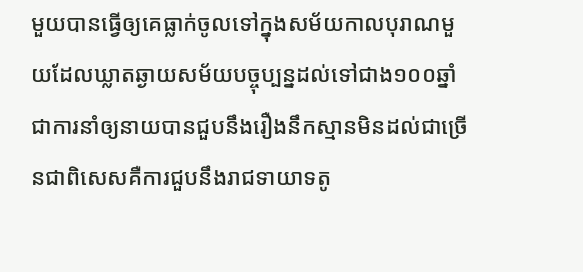មួយបានធ្វើឲ្យគេធ្លាក់ចូលទៅក្នុងសម័យកាលបុរាណមួយដែលឃ្លាតឆ្ងាយសម័យបច្ចុប្បន្នដល់ទៅជាង១០០ឆ្នាំ ជាការនាំឲ្យនាយបានជួបនឹងរឿងនឹកស្មានមិនដល់ជាច្រើនជាពិសេសគឺការជួបនឹងរាជទាយាទតូ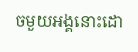ចមួយអង្គនោះដោ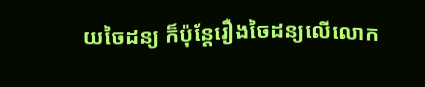យចៃដន្យ ក៏ប៉ុន្តែរឿងចៃដន្យលើលោក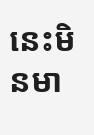នេះមិនមា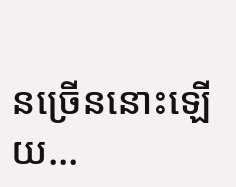នច្រើននោះឡើយ...